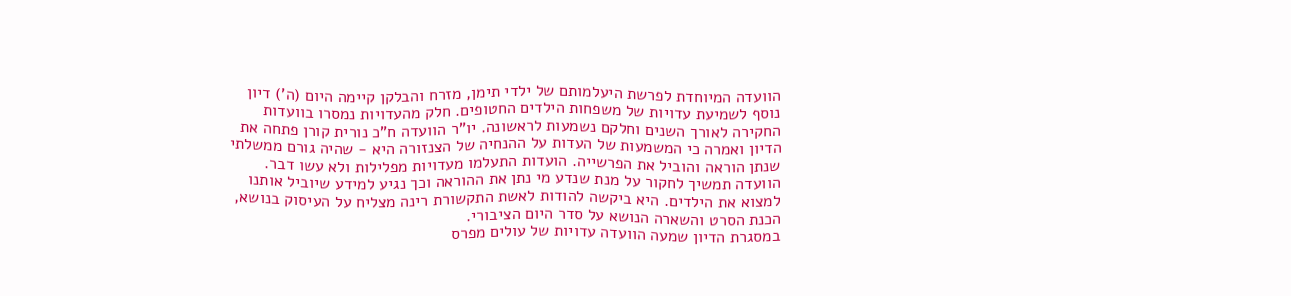הוועדה המיוחדת לפרשת היעלמותם של ילדי תימן, מזרח והבלקן קיימה היום (ה') דיון נוסף לשמיעת עדויות של משפחות הילדים החטופים. חלק מהעדויות נמסרו בוועדות החקירה לאורך השנים וחלקם נשמעות לראשונה. יו"ר הוועדה ח"כ נורית קורן פתחה את הדיון ואמרה כי המשמעות של העדות על ההנחיה של הצנזורה היא - שהיה גורם ממשלתי שנתן הוראה והוביל את הפרשייה. הועדות התעלמו מעדויות מפלילות ולא עשו דבר. הוועדה תמשיך לחקור על מנת שנדע מי נתן את ההוראה וכך נגיע למידע שיוביל אותנו למצוא את הילדים. היא ביקשה להודות לאשת התקשורת רינה מצליח על העיסוק בנושא, הכנת הסרט והשארה הנושא על סדר היום הציבורי.
במסגרת הדיון שמעה הוועדה עדויות של עולים מפרס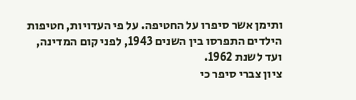ותימן אשר סיפרו על החטיפה. על פי העדויות, חטיפות הילדים התפרסו בין השנים 1943, לפני קום המדינה, ועד לשנת 1962.
ציון צברי סיפר כי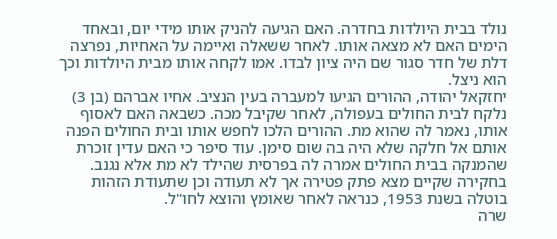נולד בבית היולדות בחדרה. האם הגיעה להניק אותו מידי יום, ובאחד הימים האם לא מצאה אותו. לאחר ששאלה ואיימה על האחיות, נפרצה דלת של חדר סגור שם היה ציון לבדו. אמו לקחה אותו מבית היולדות וכך הוא ניצל.
יחזקאל יהודה, ההורים הגיעו למעברה בעין הנציב. אחיו אברהם (בן 3) נלקח לבית החולים בעפולה, לאחר שקיבל מכה. כשבאה האם לאסוף אותו, נאמר לה שהוא מת. ההורים הלכו לחפש אותו ובית החולים הפנה אותם אל חלקה שלא היה בה שום סימן. עוד סיפר כי האם עדין זוכרת שהמנקה בבית החולים אמרה לה בפרסית שהילד לא מת אלא נגנב. בחקירה שקיים מצא פתק פטירה אך לא תעודה וכן שתעודת הזהות בוטלה בשנת 1953, כנראה לאחר שאומץ והוצא לחו"ל.
שרה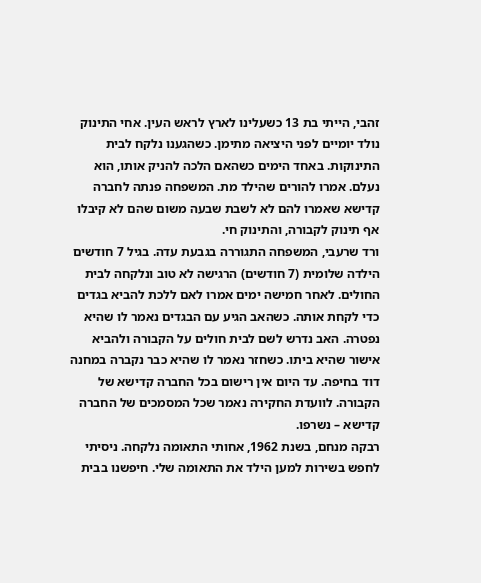זהבי, הייתי בת 13 כשעלינו לארץ לראש העין. אחי התינוק נולד יומיים לפני היציאה מתימן. כשהגענו נלקח לבית התינוקות. באחד הימים כשהאם הלכה להניק אותו, הוא נעלם. אמרו להורים שהילד מת. המשפחה פנתה לחברה קדישא שאמרו להם לא לשבת שבעה משום שהם לא קיבלו אף תינוק לקבורה, והתינוק חי.
ורד שרעבי, המשפחה התגוררה בגבעת עדה. בגיל 7 חודשים הילדה שלומית (7 חודשים) הרגישה לא טוב ונלקחה לבית החולים. לאחר חמישה ימים אמרו לאם ללכת להביא בגדים כדי לקחת אותה. כשהאב הגיע עם הבגדים נאמר לו שהיא נפטרה. האב נדרש לשם לבית חולים על הקבורה ולהביא אישור שהיא ביתו. כשחזר נאמר לו שהיא כבר נקברה במחנה דוד בחיפה. עד היום אין רישום בכל החברה קדישא של הקבורה. לוועדת החקירה נאמר שכל המסמכים של החברה קדישא – נשרפו.
רבקה מנחם, בשנת 1962, אחותי התאומה נלקחה. ניסיתי לחפש בשירות למען הילד את התאומה שלי. חיפשנו בבית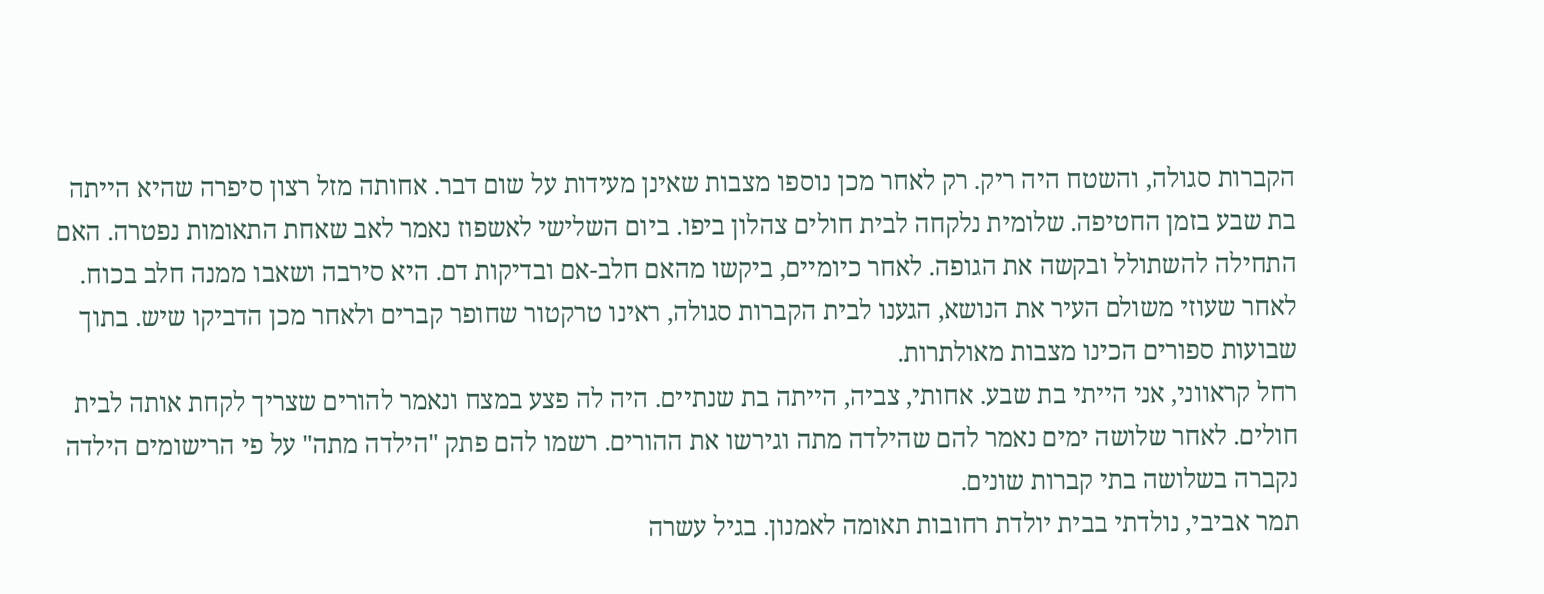הקברות סגולה, והשטח היה ריק. רק לאחר מכן נוספו מצבות שאינן מעידות על שום דבר. אחותה מזל רצון סיפרה שהיא הייתה בת שבע בזמן החטיפה. שלומית נלקחה לבית חולים צהלון ביפו. ביום השלישי לאשפוז נאמר לאב שאחת התאומות נפטרה. האם התחילה להשתולל ובקשה את הגופה. לאחר כיומיים, ביקשו מהאם חלב-אם ובדיקות דם. היא סירבה ושאבו ממנה חלב בכוח. לאחר שעוזי משולם העיר את הנושא, הגענו לבית הקברות סגולה, ראינו טרקטור שחופר קברים ולאחר מכן הדביקו שיש. בתוך שבועות ספורים הכינו מצבות מאולתרות.
רחל קראווני, אני הייתי בת שבע. אחותי, צביה, הייתה בת שנתיים. היה לה פצע במצח ונאמר להורים שצריך לקחת אותה לבית חולים. לאחר שלושה ימים נאמר להם שהילדה מתה וגירשו את ההורים. רשמו להם פתק "הילדה מתה" על פי הרישומים הילדה נקברה בשלושה בתי קברות שונים.
תמר אביבי, נולדתי בבית יולדת רחובות תאומה לאמנון. בגיל עשרה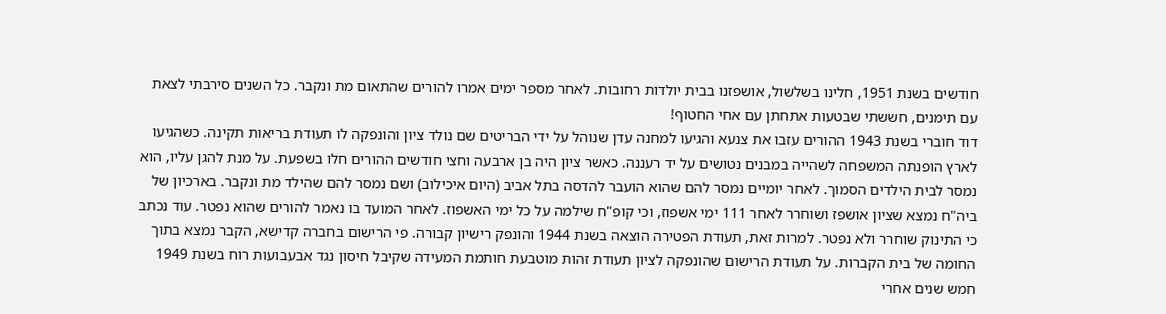חודשים בשנת 1951, חלינו בשלשול, אושפזנו בבית יולדות רחובות. לאחר מספר ימים אמרו להורים שהתאום מת ונקבר. כל השנים סירבתי לצאת עם תימנים, חששתי שבטעות אתחתן עם אחי החטוף!
דוד חוברי בשנת 1943 ההורים עזבו את צנעא והגיעו למחנה עדן שנוהל על ידי הבריטים שם נולד ציון והונפקה לו תעודת בריאות תקינה. כשהגיעו לארץ הופנתה המשפחה לשהייה במבנים נטושים על יד רעננה. כאשר ציון היה בן ארבעה וחצי חודשים ההורים חלו בשפעת. על מנת להגן עליו, הוא נמסר לבית הילדים הסמוך. לאחר יומיים נמסר להם שהוא הועבר להדסה בתל אביב (היום איכילוב) ושם נמסר להם שהילד מת ונקבר. בארכיון של ביה"ח נמצא שציון אושפז ושוחרר לאחר 111 ימי אשפוז, וכי קופ"ח שילמה על כל ימי האשפוז. לאחר המועד בו נאמר להורים שהוא נפטר. עוד נכתב כי התינוק שוחרר ולא נפטר. למרות זאת, תעודת הפטירה הוצאה בשנת 1944 והונפק רישיון קבורה. פי הרישום בחברה קדישא, הקבר נמצא בתוך החומה של בית הקברות. על תעודת הרישום שהונפקה לציון תעודת זהות מוטבעת חותמת המעידה שקיבל חיסון נגד אבעבועות רוח בשנת 1949 חמש שנים אחרי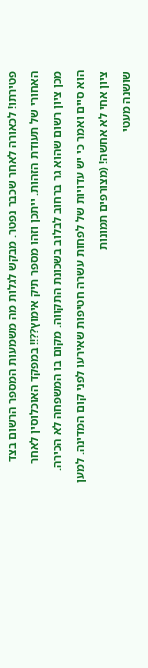פטירתו! לכאורה לאחר שכבר נפטר. מבקש לגלות מה משמעות המספר הרשום בצד האחורי של תעודת הזהות. ייתכן וזהו מספר תיק אימוץ??!! במפקד האוכלוסין לאחר מכן ציון רשום שהוא גר ברחוב לבלוב בשכונת התקווה. מקום בו המשפחה לא הכירה. הוא סיים ואמר כי יש עדויות של לפחות עשרה חטיפות שאירעו לפני קום המדינה. למען ציון אחי לא אחשה! (מצורפים תמונות
שושנה מעטי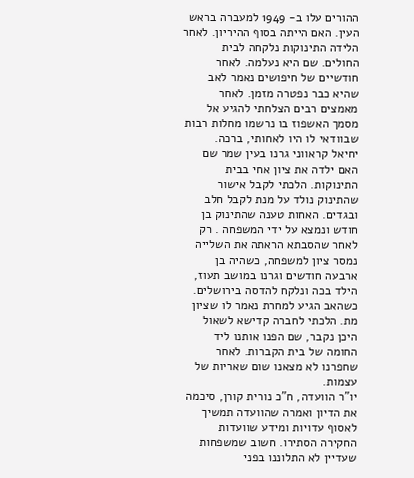ההורים עלו ב- 1949 למעברה בראש העין. האם הייתה בסוף ההיריון. לאחר הלידה התינוקות נלקחה לבית החולים. שם היא נעלמה. לאחר חודשיים של חיפושים נאמר לאב שהיא כבר נפטרה מזמן. לאחר מאמצים רבים הצלחתי להגיע אל מסמך האשפוז בו נרשמו מחלות רבות שבוודאי לו היו לאחותי, ברכה.
יחיאל קראווני גרנו בעין שמר שם האם ילדה את ציון אחי בבית התינוקות. הלכתי לקבל אישור שהתינוק נולד על מנת לקבל חלב ובגדים. האחות טענה שהתינוק בן חודש ונמצא על ידי המשפחה . רק לאחר שהסבתא הראתה את השלייה נמסר ציון למשפחה, כשהיה בן ארבעה חודשים וגרנו במושב תעוז, הילד בכה ונלקח להדסה בירושלים. כשהאב הגיע למחרת נאמר לו שציון מת. הלכתי לחברה קדישא לשאול היכן נקבר, שם הפנו אותנו ליד החומה של בית הקברות. לאחר שחפרנו לא מצאנו שום שאריות של עצמות.
יו"ר הוועדה, ח"כ נורית קורן, סיכמה את הדיון ואמרה שהוועדה תמשיך לאסוף עדויות ומידע שוועדות החקירה הסתירו. חשוב שמשפחות שעדיין לא התלוננו בפני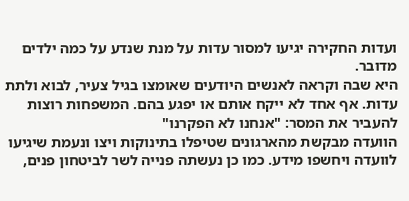ועדות החקירה יגיעו למסור עדות על מנת שנדע על כמה ילדים מדובר.
היא שבה וקראה לאנשים היודעים שאומצו בגיל צעיר, לבוא ולתת עדות. אף אחד לא ייקח אותם או יפגע בהם. המשפחות רוצות להעביר את המסר: "אנחנו לא הפקרנו"
הוועדה מבקשת מהארגונים שטיפלו בתינוקות ויצו ונעמת שיגיעו לוועדה ויחשפו מידע. כמו כן נעשתה פנייה לשר לביטחון פנים,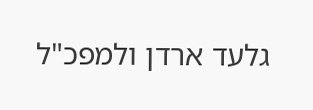גלעד ארדן ולמפכ"ל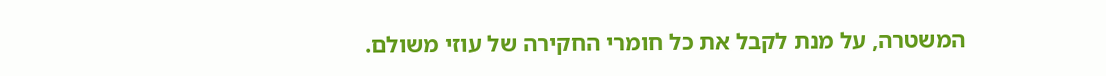המשטרה, על מנת לקבל את כל חומרי החקירה של עוזי משולם.